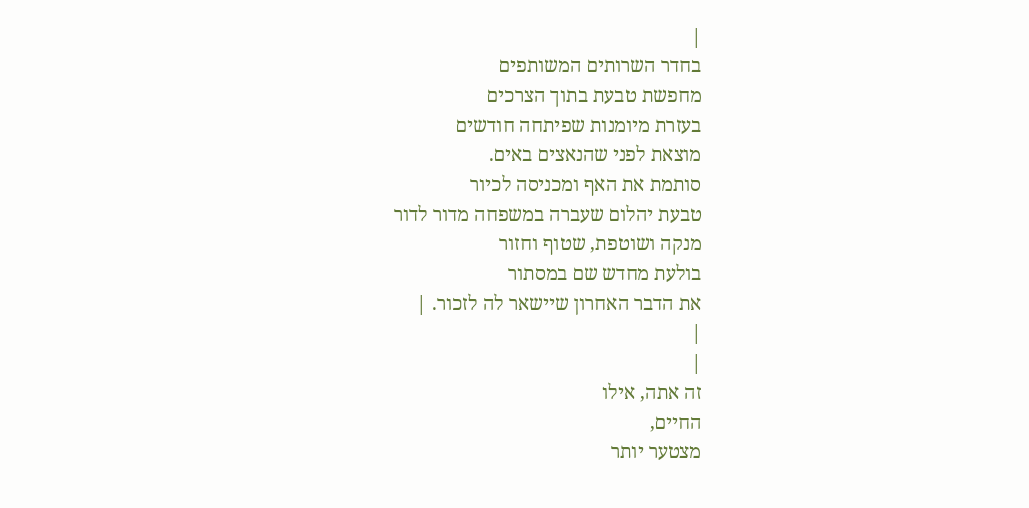|
בחדר השרותים המשותפים
מחפשת טבעת בתוך הצרכים
בעזרת מיומנות שפיתחה חודשים
מוצאת לפני שהנאצים באים.
סותמת את האף ומכניסה לכיור
טבעת יהלום שעברה במשפחה מדור לדור
מנקה ושוטפת, שטוף וחזור
בולעת מחדש שם במסתור
את הדבר האחרון שיישאר לה לזכור. |
|
|
זה אתה, אילו
החיים,
מצטער יותר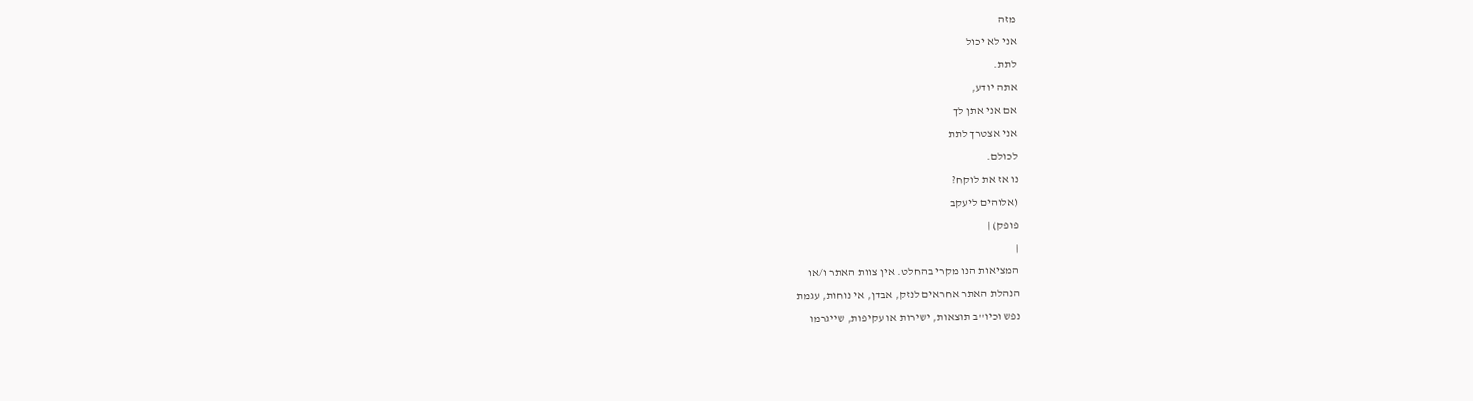מזה
אני לא יכול
לתת.
אתה יודע,
אם אני אתן לך
אני אצטרך לתת
לכולם.
נו אז את לוקח?
(אלוהים ליעקב
פופק) |
|
המציאות הנו מקרי בהחלט. אין צוות האתר ו/או
הנהלת האתר אחראים לנזק, אבדן, אי נוחות, עגמת
נפש וכיו''ב תוצאות, ישירות או עקיפות, שייגרמו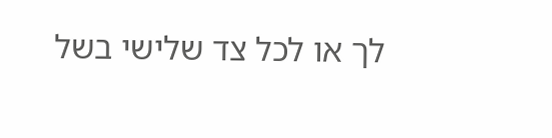לך או לכל צד שלישי בשל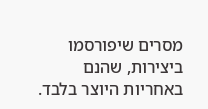מסרים שיפורסמו
ביצירות, שהנם באחריות היוצר בלבד.